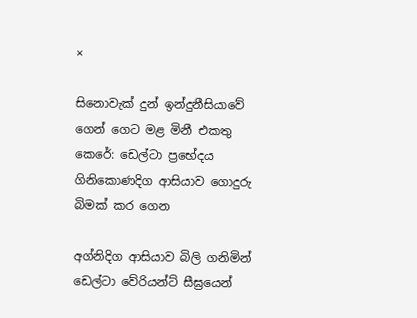×

සිනොවැක් දුන් ඉන්දුනීසියාවේ ගෙන් ගෙට මළ මිනී එකතු කෙරේ: ඩෙල්ටා ප්‍රභේදය ගිනිකොණදිග ආසියාව ගොදුරු බිමක් කර ගෙන

අග්නිදිග ආසියාව බිලි ගනිමින් ඩෙල්ටා වේරියන්ට් සීඝ්‍රයෙන්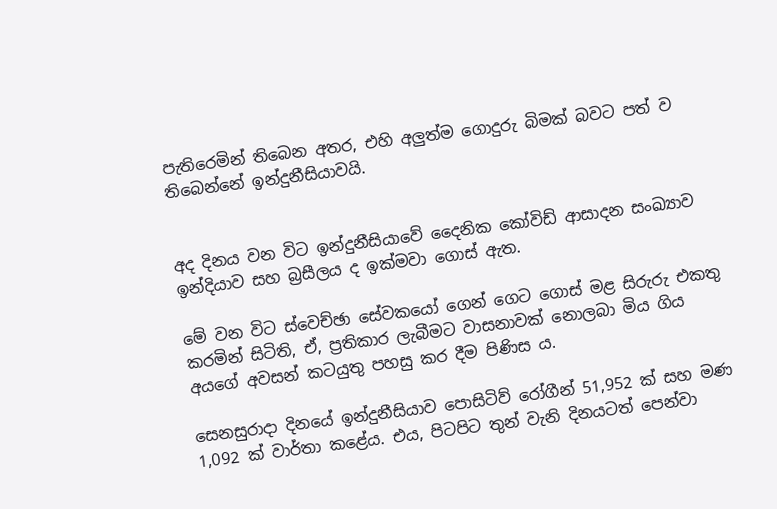පැතිරෙමින් තිබෙන අතර, එහි අලුත්ම ගොදුරු බිමක් බවට පත් ව තිබෙන්නේ ඉන්දුනීසියාවයි.


අද දිනය වන විට ඉන්දුනීසියාවේ දෛනික කෝවිඩ් ආසාදන සංඛ්‍යාව ඉන්දියාව සහ බ්‍රසීලය ද ඉක්මවා ගොස් ඇත.

මේ වන විට ස්වෙච්ඡා සේවකයෝ ගෙන් ගෙට ගොස් මළ සිරුරු එකතු කරමින් සිටිති, ඒ, ප්‍රතිකාර ලැබීමට වාසනාවක් නොලබා මිය ගිය අයගේ අවසන් කටයුතු පහසු කර දීම පිණිස ය.

සෙනසුරාදා දිනයේ ඉන්දුනීසියාව පොසිටිව් රෝගීන් 51,952 ක් සහ මණ 1,092 ක් වාර්තා කළේය. එය, පිටපිට තුන් වැනි දිනයටත් පෙන්වා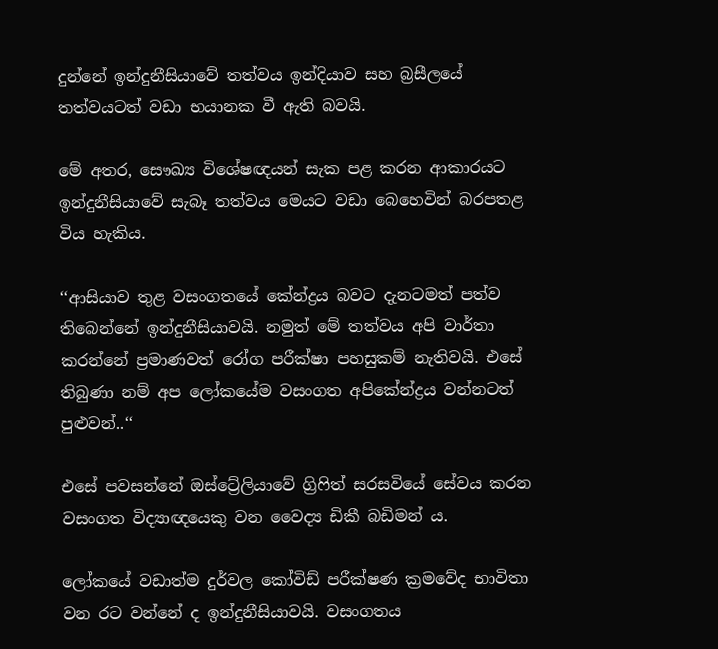දුන්නේ ඉන්දුනීසියාවේ තත්වය ඉන්දියාව සහ බ්‍රසීලයේ තත්වයටත් වඩා භයානක වී ඇති බවයි.

මේ අතර, සෞඛ්‍ය විශේෂඥයන් සැක පළ කරන ආකාරයට ඉන්දුනීසියාවේ සැබෑ තත්වය මෙයට වඩා බෙහෙවින් බරපතළ විය හැකිය.

‘‘ආසියාව තුළ වසංගතයේ කේන්ද්‍රය බවට දැනටමත් පත්ව තිබෙන්නේ ඉන්දුනීසියාවයි. නමුත් මේ තත්වය අපි වාර්තා කරන්නේ ප්‍රමාණවත් රෝග පරීක්ෂා පහසුකම් නැතිවයි. එසේ තිබුණා නම් අප ලෝකයේම වසංගත අපිකේන්ද්‍රය වන්නටත් පුළුවන්..‘‘

එසේ පවසන්නේ ඔස්ට්‍රේලියාවේ ග්‍රිෆිත් සරසවියේ සේවය කරන වසංගත විද්‍යාඥයෙකු වන වෛද්‍ය ඩිකී බඩිමන් ය.

ලෝකයේ වඩාත්ම දුර්වල කෝවිඩ් පරීක්ෂණ ක්‍රමවේද භාවිතා වන රට වන්නේ ද ඉන්දුනීසියාවයි. වසංගතය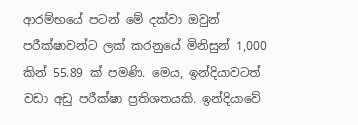ආරම්භයේ පටන් මේ දක්වා ඔවුන් පරීක්ෂාවන්ට ලක් කරනුයේ මිනිසුන් 1,000 කින් 55.89 ක් පමණි. මෙය, ඉන්දියාවටත් වඩා අඩු පරීක්ෂා ප්‍රතිශතයකි. ඉන්දියාවේ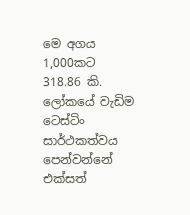මෙ අගය 1,000කට 318.86 කි. ලෝකයේ වැඩිම ටෙස්ටිං සාර්ථකත්වය පෙන්වන්නේ එක්සත්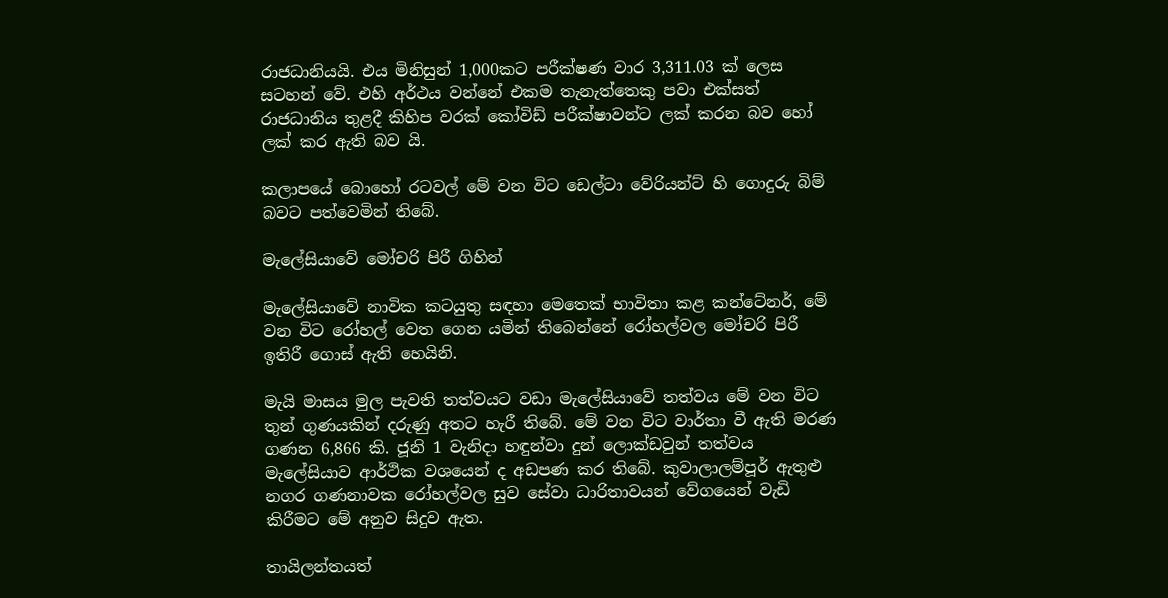රාජධානියයි. එය මිනිසුන් 1,000කට පරීක්ෂණ වාර 3,311.03 ක් ලෙස සටහන් වේ. එහි අර්ථය වන්නේ එකම තැනැත්තෙකු පවා එක්සත් රාජධානිය තුළදී කිහිප වරක් කෝවිඩ් පරීක්ෂාවන්ට ලක් කරන බව හෝ ලක් කර ඇති බව යි.

කලාපයේ බොහෝ රටවල් මේ වන විට ඩෙල්ටා වේරියන්ට් හි ගොදුරු බිම් බවට පත්වෙමින් තිබේ.

මැලේසියාවේ මෝචරි පිරී ගිහින්

මැලේසියාවේ නාවික කටයුතු සඳහා මෙතෙක් භාවිතා කළ කන්ටේනර්, මේ වන විට රෝහල් වෙත ගෙන යමින් තිබෙන්නේ රෝහල්වල මෝචරි පිරී ඉතිරී ගොස් ඇති හෙයිනි.

මැයි මාසය මුල පැවති තත්වයට වඩා මැලේසියාවේ තත්වය මේ වන විට තුන් ගුණයකින් දරුණු අතට හැරී තිබේ. මේ වන විට වාර්තා වී ඇති මරණ ගණන 6,866 කි. ජූනි 1 වැනිදා හඳුන්වා දුන් ලොක්ඩවුන් තත්වය මැලේසියාව ආර්ථික වශයෙන් ද අඩපණ කර තිබේ. කුවාලාලම්පූර් ඇතුළු නගර ගණනාවක රෝහල්වල සුව සේවා ධාරිතාවයන් වේගයෙන් වැඩි කිරීමට මේ අනුව සිදුව ඇත.

තායිලන්තයත්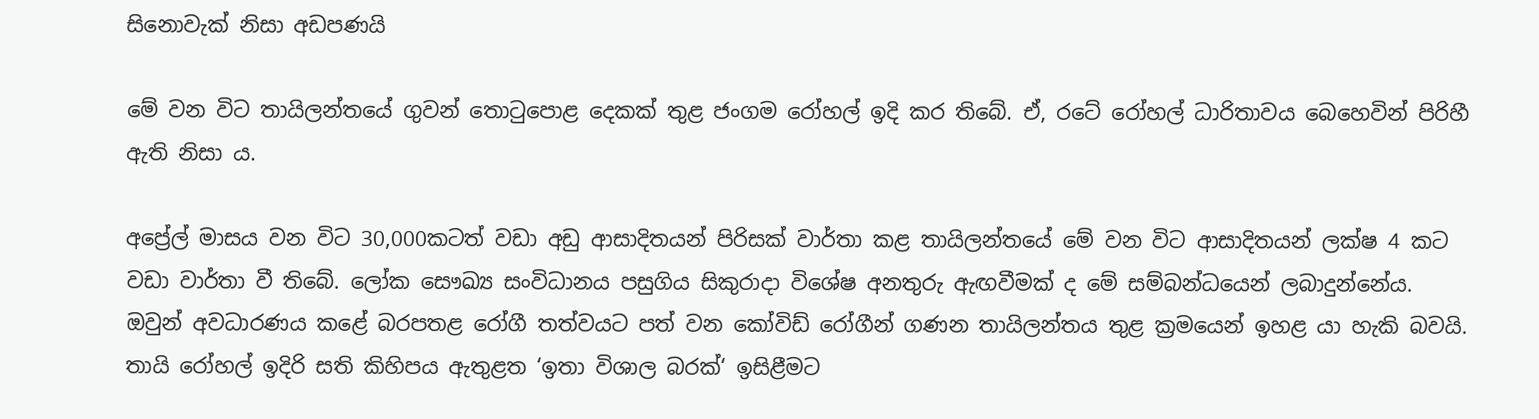සිනොවැක් නිසා අඩපණයි

මේ වන විට තායිලන්තයේ ගුවන් තොටුපොළ දෙකක් තුළ ජංගම රෝහල් ඉදි කර තිබේ. ඒ, රටේ රෝහල් ධාරිතාවය බෙහෙවින් පිරිහී ඇති නිසා ය.

අප්‍රේල් මාසය වන විට 30,000කටත් වඩා අඩු ආසාදිතයන් පිරිසක් වාර්තා කළ තායිලන්තයේ මේ වන විට ආසාදිතයන් ලක්ෂ 4 කට වඩා වාර්තා වී තිබේ. ලෝක සෞඛ්‍ය සංවිධානය පසුගිය සිකුරාදා විශේෂ අනතුරු ඇඟවීමක් ද මේ සම්බන්ධයෙන් ලබාදුන්නේය. ඔවුන් අවධාරණය කළේ බරපතළ රෝගී තත්වයට පත් වන කෝවිඩ් රෝගීන් ගණන තායිලන්තය තුළ ක්‍රමයෙන් ඉහළ යා හැකි බවයි. තායි රෝහල් ඉදිරි සති කිහිපය ඇතුළත ‘ඉතා විශාල බරක්‘ ඉසිළීමට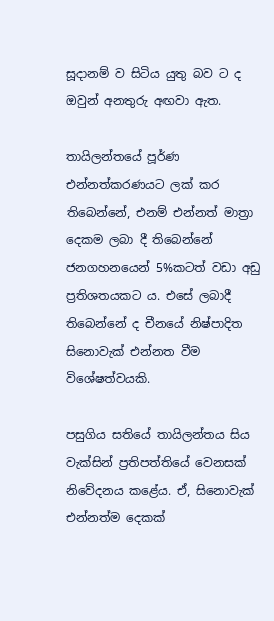සූදානම් ව සිටිය යුතු බව ට ද ඔවුන් අනතුරු අඟවා ඇත.

තායිලන්තයේ පූර්ණ එන්නත්කරණයට ලක් කර තිබෙන්නේ, එනම් එන්නත් මාත්‍රා දෙකම ලබා දී තිබෙන්නේ ජනගහනයෙන් 5%කටත් වඩා අඩු ප්‍රතිශතයකට ය. එසේ ලබාදී තිබෙන්නේ ද චීනයේ නිෂ්පාදිත සිනොවැක් එන්නත වීම විශේෂත්වයකි.

පසුගිය සතියේ තායිලන්තය සිය වැක්සින් ප්‍රතිපත්තියේ වෙනසක් නිවේදනය කළේය. ඒ, සිනොවැක් එන්නත්ම දෙකක්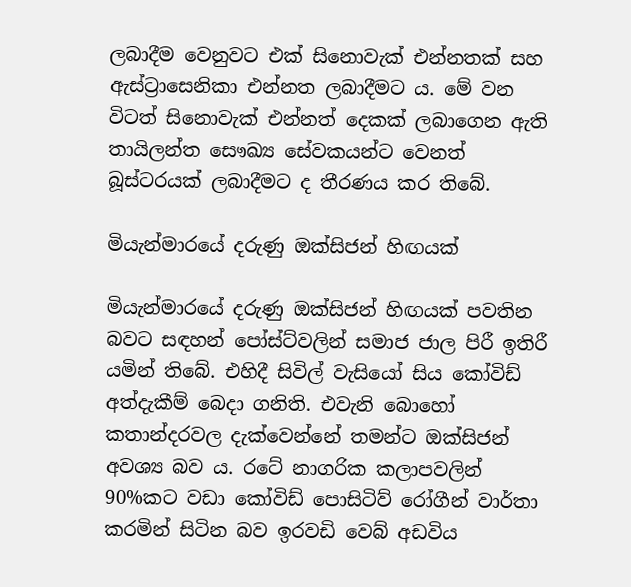ලබාදීම වෙනුවට එක් සිනොවැක් එන්නතක් සහ ඇස්ට්‍රාසෙනිකා එන්නත ලබාදීමට ය. මේ වන විටත් සිනොවැක් එන්නත් දෙකක් ලබාගෙන ඇති තායිලන්ත සෞඛ්‍ය සේවකයන්ට වෙනත් බූස්ටරයක් ලබාදීමට ද තීරණය කර තිබේ.

මියැන්මාරයේ දරුණු ඔක්සිජන් හිඟයක්

මියැන්මාරයේ දරුණු ඔක්සිජන් හිඟයක් පවතින බවට සඳහන් පෝස්ට්වලින් සමාජ ජාල පිරී ඉතිරී යමින් තිබේ. එහිදී සිවිල් වැසියෝ සිය කෝවිඩ් අත්දැකීම් බෙදා ගනිති. එවැනි බොහෝ කතාන්දරවල දැක්වෙන්නේ තමන්ට ඔක්සිජන් අවශ්‍ය බව ය. රටේ නාගරික කලාපවලින් 90%කට වඩා කෝවිඩ් පොසිටිව් රෝගීන් වාර්තා කරමින් සිටින බව ඉරවඩි වෙබ් අඩවිය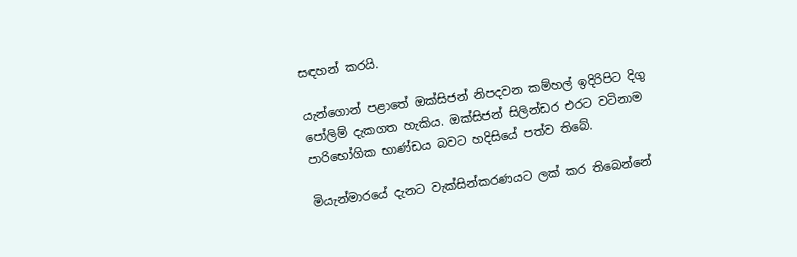සඳහන් කරයි.

යැන්ගොන් පළාතේ ඔක්සිජන් නිපදවන කම්හල් ඉදිරිපිට දිගු පෝලිම් දැකගත හැකිය. ඔක්සිජන් සිලින්ඩර එරට වටිනාම පාරිභෝගික භාණ්ඩය බවට හදිසියේ පත්ව තිබේ.

මියැන්මාරයේ දැනට වැක්සින්කරණයට ලක් කර තිබෙන්නේ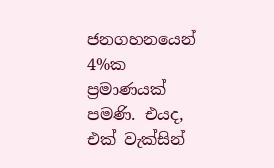ජනගහනයෙන් 4%ක ප්‍රමාණයක් පමණි. එයද, එක් වැක්සින්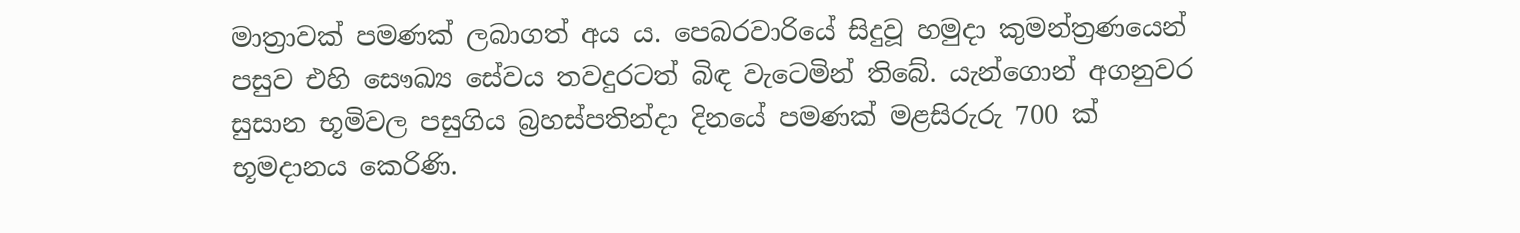මාත්‍රාවක් පමණක් ලබාගත් අය ය. පෙබරවාරියේ සිදුවූ හමුදා කුමන්ත්‍රණයෙන් පසුව එහි සෞඛ්‍ය සේවය තවදුරටත් බිඳ වැටෙමින් තිබේ. යැන්ගොන් අගනුවර සුසාන භූමිවල පසුගිය බ්‍රහස්පතින්දා දිනයේ පමණක් මළසිරුරු 700 ක් භූමදානය කෙරිණි.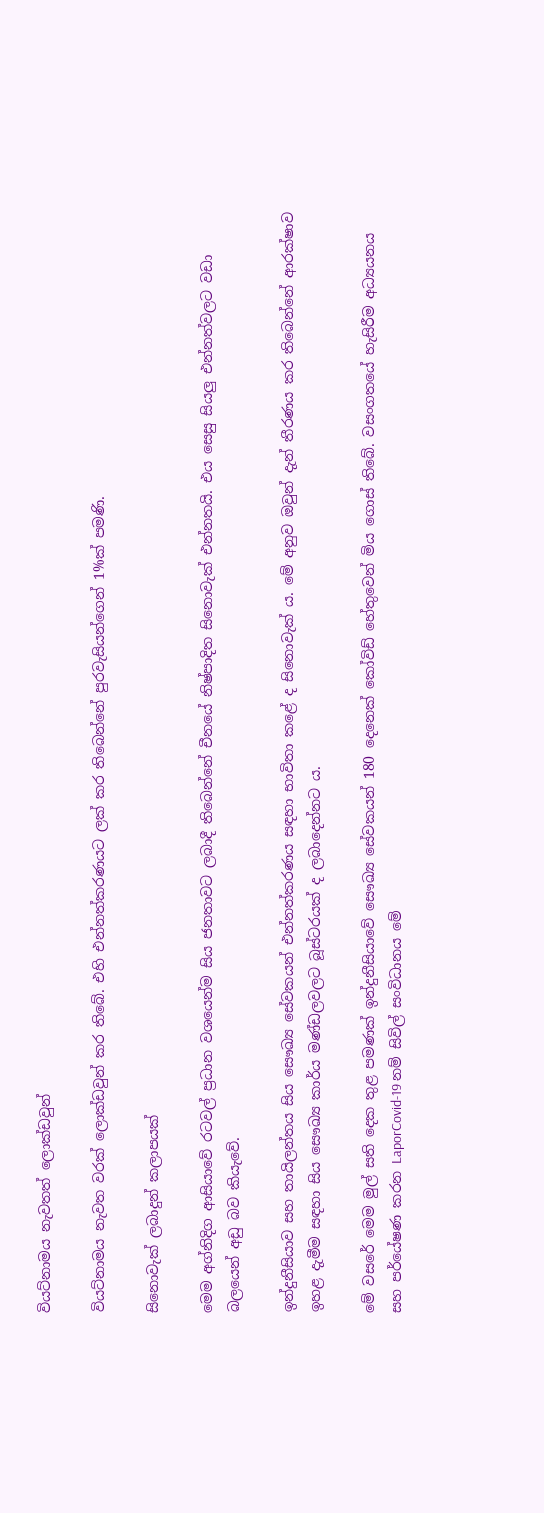වියට්නාමය නැවතත් ලොක්ඩවුන්

වියට්නාමය නැවත වරක් ලොක්ඩවුන් කර තිබේ. එහි එන්නත්කරණයට ලක් කර තිබෙන්නේ පුරවැසියන්ගෙන් 1%ක් පමණි.

සිනොවැක් ලබාදුන් කලාපයක්

මෙම අග්නිදිග ආසියාවේ රටවල් ප්‍රධාන වශයෙන්ම සිය ජනතාවට ලබාදී තිබෙන්නේ චීනයේ නිෂ්පාදිත සිනොවැක් එන්නතයි. එය සෙසු සියලු එන්නත්වලට වඩා බලයෙන් අඩු බව කියැවේ.

ඉන්දුනීසියාව සහ තායිලන්තය සිය සෞඛ්‍ය සේවකයන් එන්නත්කරණය සඳහා භාවිතා කළේ ද සිනොවැක් ය. මේ අනුව ඔවුන් දැන් තීරණය කර තිබෙන්නේ ආරක්ෂාව ඉහළ දැමීම සඳහා සිය සෞඛ්‍ය කාර්ය මණ්ඩලවලට බූස්ටරයක් ද ලබාදෙන්නට ය.

මේ වසරේ මෙම මුල් සති දෙක තුළ පමණක් ඉන්දුනීසියාවේ සෞඛ්‍ය සේවකයන් 180 දෙනෙක් කෝවිඩ් හේතුවෙන් මිය ගොස් තිබේ. වසංගතයේ හැසිරීම අධ්‍යයනය සහ පර්යේෂණ කරන LaporCovid-19 නම් සිවිල් සංවිධානය මේ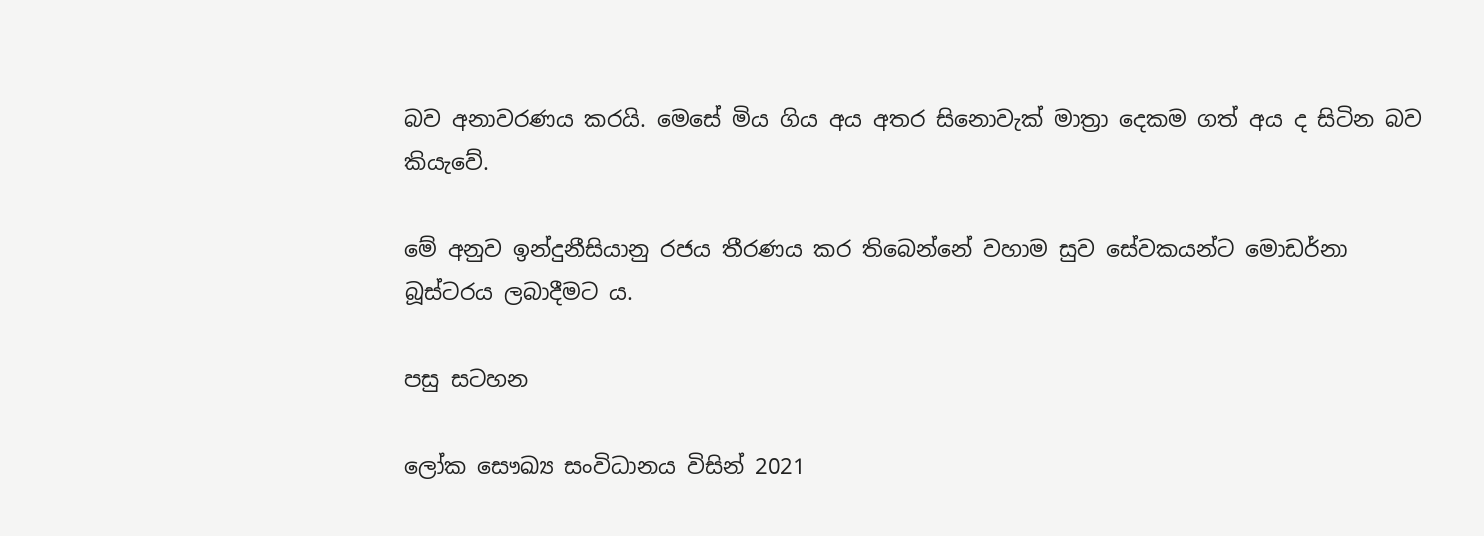බව අනාවරණය කරයි. මෙසේ මිය ගිය අය අතර සිනොවැක් මාත්‍රා දෙකම ගත් අය ද සිටින බව කියැවේ.

මේ අනුව ඉන්දුනීසියානු රජය තීරණය කර තිබෙන්නේ වහාම සුව සේවකයන්ට මොඩර්නා බූස්ටරය ලබාදීමට ය.

පසු සටහන

ලෝක සෞඛ්‍ය සංවිධානය විසින් 2021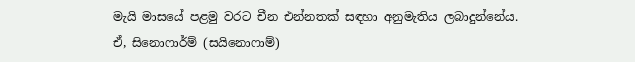මැයි මාසයේ පළමු වරට චීන එන්නතක් සඳහා අනුමැතිය ලබාදුන්නේය. ඒ, සිනොෆාර්ම් (සයිනොෆාම්)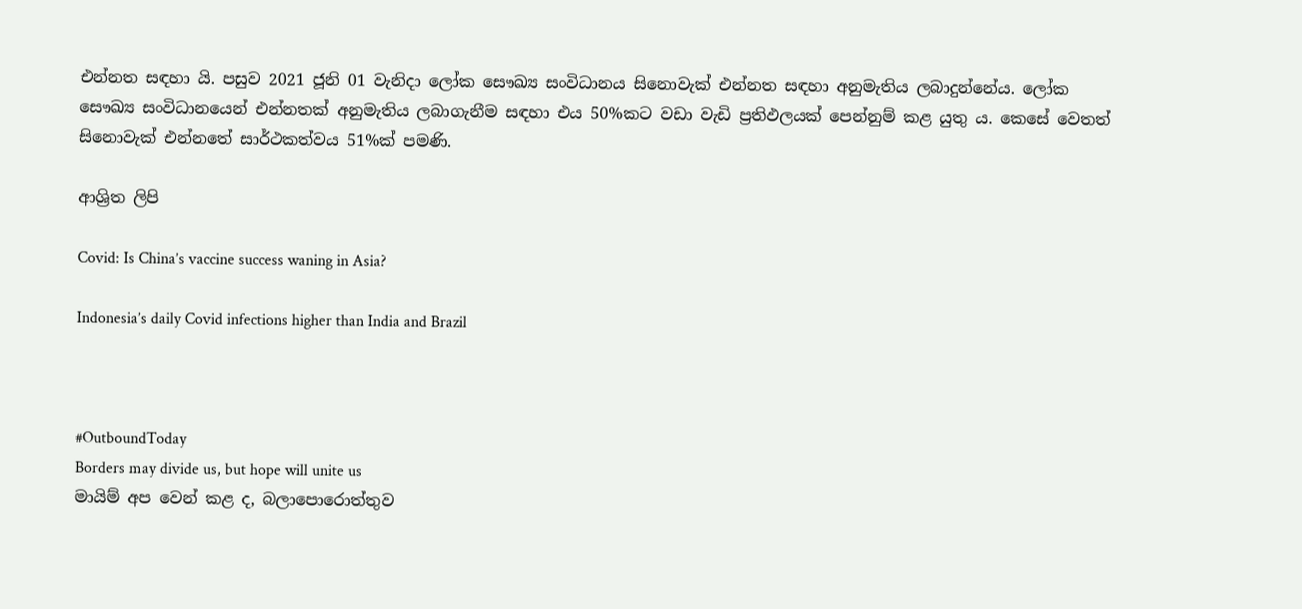එන්නත සඳහා යි. පසුව 2021 ජූනි 01 වැනිදා ලෝක සෞඛ්‍ය සංවිධානය සිනොවැක් එන්නත සඳහා අනුමැතිය ලබාදුන්නේය. ලෝක සෞඛ්‍ය සංවිධානයෙන් එන්නතක් අනුමැතිය ලබාගැනීම සඳහා එය 50%කට වඩා වැඩි ප්‍රතිඵලයක් පෙන්නුම් කළ යුතු ය. කෙසේ වෙතත් සිනොවැක් එන්නතේ සාර්ථකත්වය 51%ක් පමණි.

ආශ්‍රිත ලිපි

Covid: Is China’s vaccine success waning in Asia?

Indonesia’s daily Covid infections higher than India and Brazil



#OutboundToday
Borders may divide us, but hope will unite us
මායිම් අප වෙන් කළ ද, බලාපොරොත්තුව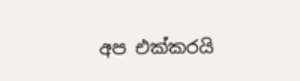අප එක්කරයි